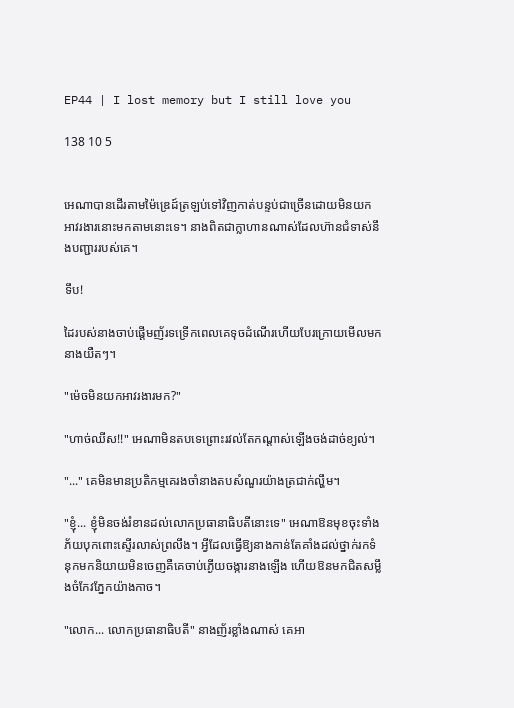EP44 | I lost memory but I still love you

138 10 5


អេណាបានដើរតាមម៉ៃឌ្រេដ៍ត្រឡប់ទៅវិញកាត់បន្ទប់ជាច្រើនដោយមិនយកអាវរងារនោះមកតាមនោះទេ។ នាងពិតជាក្លាហានណាស់ដែលហ៊ានជំទាស់នឹងបញ្ជាររបស់គេ។

ទឹប!

ដៃរបស់នាងចាប់ផ្ដើមញ័រទទ្រើកពេលគេទុចដំណើរហើយបែរក្រោយមើលមកនាងយឺតៗ។

"ម៉េចមិនយកអាវរងារមក?"

"ហាច់ឈីស!!" អេណាមិនតបទេព្រោះរវល់តែកណ្ដាស់ឡើងចង់ដាច់ខ្យល់។

"..." គេមិនមានប្រតិកម្មគេរងចាំនាងតបសំណួរយ៉ាងត្រជាក់ល្ហឹម។

"ខ្ញុំ... ខ្ញុំមិនចង់រំខានដល់លោកប្រធានាធិបតីនោះទេ" អេណាឱនមុខចុះទាំងភ័យបុកពោះស្ទើរលាស់ព្រលឹង។ អ្វីដែលធ្វើឱ្យនាងកាន់តែគាំងដល់ថ្នាក់រកទំនុកមកនិយាយមិនចេញគឺគេចាប់ភ្ងើយចង្ការនាងឡើង ហើយឱនមកជិតសម្លឹងចំកែវភ្នែកយ៉ាងកាច។

"លោក... លោកប្រធានាធិបតី" នាងញ័រខ្លាំងណាស់ គេអា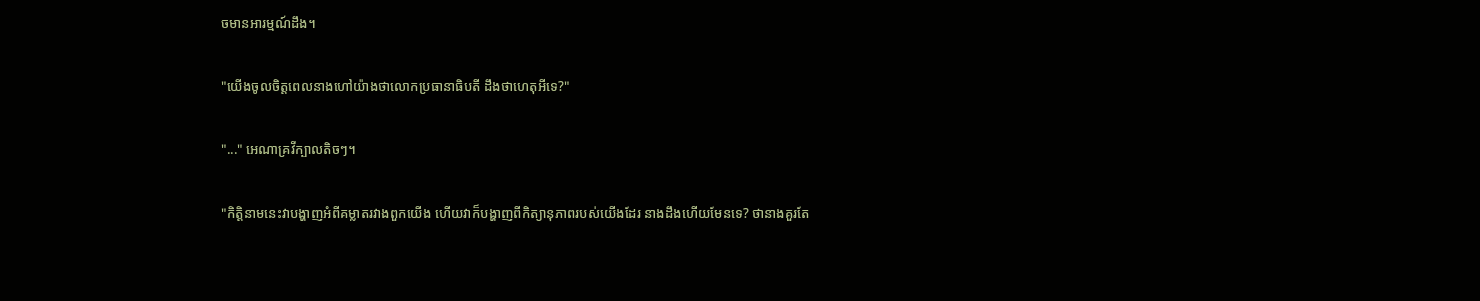ចមានអារម្មណ៍ដឹង។

"យើងចូលចិត្តពេលនាងហៅយ៉ាងថាលោកប្រធានាធិបតី ដឹងថាហេតុអីទេ?"

"..." អេណាគ្រវីក្បាលតិចៗ។

"កិត្តិនាមនេះវាបង្ហាញអំពីគម្លាតរវាងពួកយើង ហើយវាក៏បង្ហាញពីកិត្យានុភាពរបស់យើងដែរ នាងដឹងហើយមែនទេ? ថានាងគួរតែ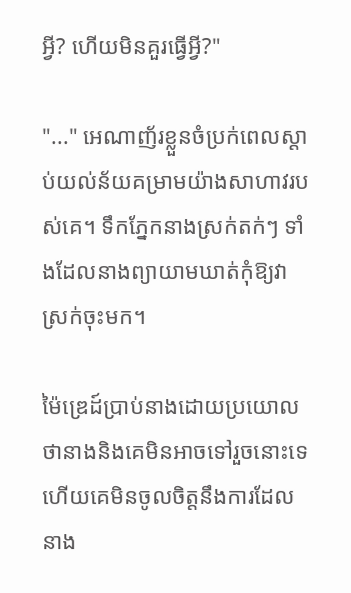អ្វី? ហើយមិនគួរធ្វើអ្វី?"

"..." អេណាញ័រខ្លួនចំប្រក់ពេលស្ដាប់យល់ន័យគម្រាមយ៉ាងសាហាវរបស់គេ។ ទឹកភ្នែកនាងស្រក់តក់ៗ ទាំងដែលនាងព្យាយាមឃាត់កុំឱ្យវាស្រក់ចុះមក។

ម៉ៃឌ្រេដ៍ប្រាប់នាងដោយប្រយោលថានាងនិងគេមិនអាចទៅរួចនោះទេ ហើយគេមិនចូលចិត្តនឹងការដែលនាង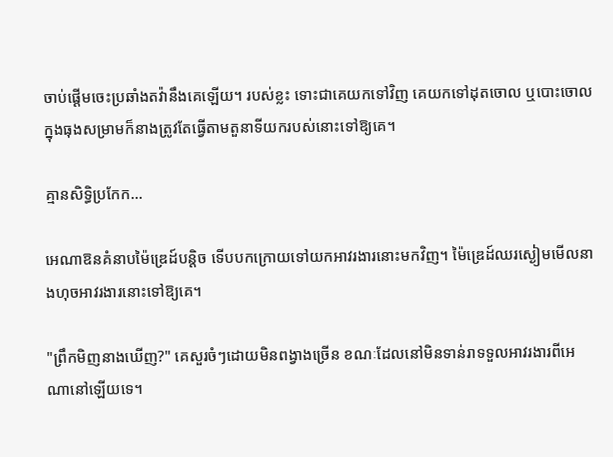ចាប់ផ្ដើមចេះប្រឆាំងតវ៉ានឹងគេឡើយ។ របស់ខ្លះ ទោះជាគេយកទៅវិញ គេយកទៅដុតចោល ឬបោះចោលក្នុងធុងសម្រាមក៏នាងត្រូវតែធ្វើតាមតួនាទីយករបស់នោះទៅឱ្យគេ។

គ្មានសិទ្ធិប្រកែក...

អេណាឱនគំនាបម៉ៃឌ្រេដ៍បន្តិច ទើបបកក្រោយទៅយកអាវរងារនោះមកវិញ។ ម៉ៃឌ្រេដ៍ឈរស្ងៀមមើលនាងហុចអាវរងារនោះទៅឱ្យគេ។

"ព្រឹកមិញនាងឃើញ?" គេសួរចំៗដោយមិនពង្វាងច្រើន ខណៈដែលនៅមិនទាន់រាទទួលអាវរងារពីអេណានៅឡើយទេ។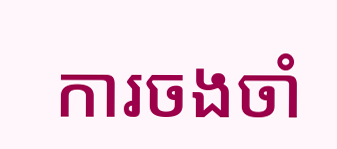ការចងចាំ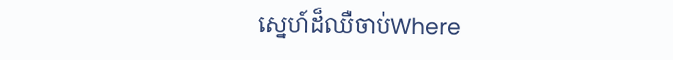ស្នេហ៍ដ៏ឈឺចាប់Where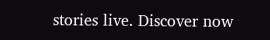stories live. Discover now